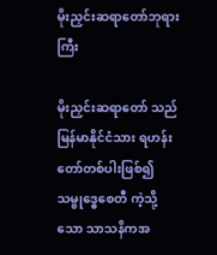မိုးညှင်းဆရာတော်ဘုရားကြီး

မိုးညှင်းဆရာတော် သည် မြန်မာနိုင်ငံသား ရဟန်းတော်တစ်ပါးဖြစ်၍ သမ္ဗုဒ္ဓေစေတီ ကဲ့သို့သော သာသနိကအ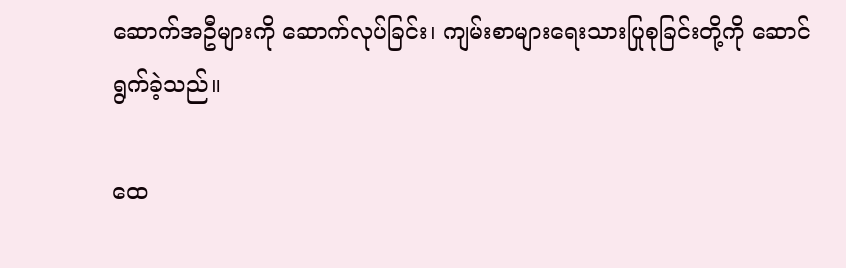ဆောက်အဦများကို ဆောက်လုပ်ခြင်း၊ ကျမ်းစာများရေးသားပြုစုခြင်းတို့ကို ဆောင်ရွက်ခဲ့သည်။

ထေ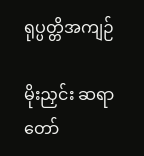ရုပ္ပတ္တိအကျဉ်

မိုးညှင်း ဆရာတော်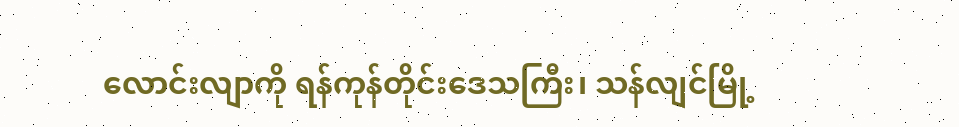လောင်းလျာကို ရန်ကုန်တိုင်းဒေသကြီး၊ သန်လျင်မြို့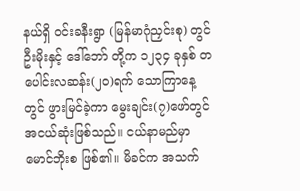နယ်ရှိ ဝင်းခနီးရွာ (မြန်မာဂုံညှင်းစု) တွင် ဦးမိုးနှင့် ဒေါ်ဘော် တို့က ၁၂၃၄ ခုနှစ် တပေါင်းလဆန်း(၂ဝ)ရက် သောကြာနေ့တွင် ဖွားမြင်ခဲ့ကာ မွေးချင်း(၇)ဖော်တွင် အငယ်ဆုံးဖြစ်သည်။ ငယ်နာမည်မှာ မောင်ဘိုးစ ဖြစ်၏။ မိခင်က အသက်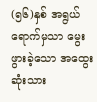(၅၆)နှစ် အရွယ်ရောက်မှသာ မွေးဖွားခဲ့သော အထွေးဆုံးသား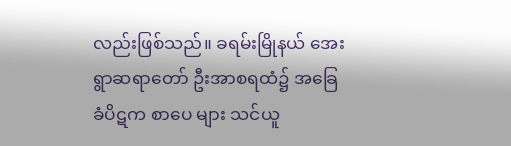လည်းဖြစ်သည်။ ခရမ်းမြိုနယ် အေးရွာဆရာတော် ဦးအာစရထံ၌ အခြေခံပိဋက စာပေ များ သင်ယူ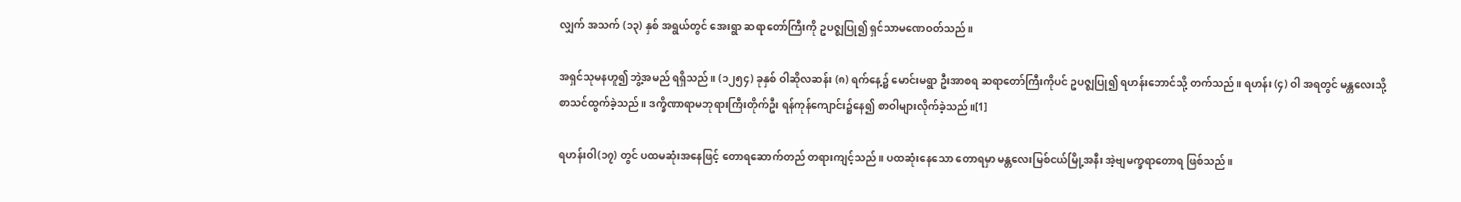လျှက် အသက် (၁၃) နှစ် အရွယ်တွင် အေးရွာ ဆရာတော်ကြီးကို ဥပဇ္ဈပြု၍ ရှင်သာမဏေဝတ်သည်။

အရှင်သုမနဟူ၍ ဘွဲ့အမည် ရရှိသည်။ (၁၂၅၄) ခုနှစ် ဝါဆိုလဆန်း (၈) ရက်နေ့၌ မောင်းမရွာ ဦးအာစရ ဆရာတော်ကြီးကိုပင် ဥပဇ္ဈပြု၍ ရဟန်းဘောင်သို့ တက်သည်။ ရဟန်း (၄) ဝါ အရတွင် မန္တလေးသို့ စာသင်ထွက်ခဲ့သည်။ ဒက္ခိဏာရာမဘုရားကြီးတိုက်ဦး ရန်ကုန်ကျောင်း၌နေ၍ စာဝါများလိုက်ခဲ့သည်။[1]

ရဟန်းဝါ(၁၇) တွင် ပထမဆုံးအနေဖြင့် တောရဆောက်တည် တရားကျင့်သည်။ ပထဆုံးနေသော တောရမှာ မန္တလေးမြစ်ငယ်မြို့အနီး အဲ့ဗျမက္ခရာတောရ ဖြစ်သည်။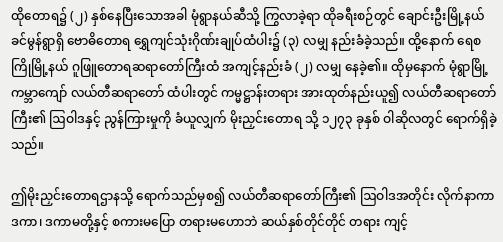ထိုတောရ၌ (၂) နှစ်နေပြီးသောအခါ မုံရွာနယ်ဆီသို့ ကြွလာခဲ့ရာ ထိုခရီးစဉ်တွင် ချောင်းဦးမြို့နယ် ခင်မွန်ရွာရှိ ဗောဓိတောရ ရွှေကျင်သုံးဂိုဏ်းချုပ်ထံပါး၌ (၃) လမျှ နည်းခံခဲ့သည်။ ထို့နောက် ရေစကြိုမြို့နယ် ဂူဖြူတောရဆရာတော်ကြီးထံ အကျင့်နည်းခံ (၂) လမျှ နေခဲ့၏။ ထိုမှနောက် မုံရွာမြို့ ကမ္ဘာကျော် လယ်တီဆရာတော် ထံပါးတွင် ကမ္မဋ္ဌာန်းတရား အားထုတ်နည်းယူ၍ လယ်တီဆရာတော်ကြီး၏ ဩဝါဒနှင့် ညွန်ကြားမှုကို ခံယူလျှက် မိုးညှင်းတောရ သို့ ၁၂၇၃ ခုနှစ် ဝါဆိုလတွင် ရောက်ရှိခဲ့သည်။

ဤမိုးညှင်းတောရဌာနသို့ ရောက်သည်မှစ၍ လယ်တီဆရာတော်ကြီး၏ ဩဝါဒအတိုင်း လိုက်နာကာ ဒကာ၊ ဒကာမတို့နှင့် စကားမပြော တရားမဟောဘဲ ဆယ်နှစ်တိုင်တိုင် တရား ကျင့်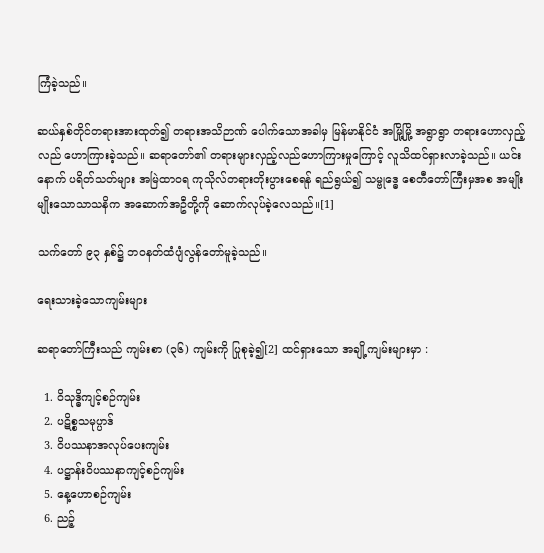ကြံခဲ့သည်။

ဆယ်နှစ်တိုင်တရားအားထုတ်၍ တရားအသိဉာဏ် ပေါက်သောအခါမှ မြန်မာနိုင်ငံ အမြို့မြို့ အရွာရွာ တရားဟောလှည့်လည် ဟောကြားခဲ့သည်။ ဆရာတော်၏ တရားများလှည့်လည်ဟောကြားမှုကြောင့် လူသိထင်ရှားလာခဲ့သည်။ ယင်းနောက် ပရိတ်သတ်များ အမြဲထာဝရ ကုသိုလ်တရားတိုးပွားစေရန် ရည်ရွယ်၍ သမ္ဗုဒ္ဓေ စေတီတော်ကြီးမှအစ အမျိုးမျိုးသောသာသနိက အဆောက်အဦတို့ကို ဆောက်လုပ်ခဲ့လေသည်။[1]

သက်တော် ၉၃ နှစ်၌ ဘဝနတ်ထံပျံလွန်တော်မူခဲ့သည်။

ရေးသားခဲ့သောကျမ်းများ

ဆရာတော်ကြီးသည် ကျမ်းစာ (၃၆) ကျမ်းကို ပြုစုခဲ့၍[2] ထင်ရှားသော အချို့ကျမ်းများမှာ :

  1. ဝိသုဒ္ဓိကျင့်စဉ်ကျမ်း
  2. ပဋိစ္စသမုပ္ပာဒ်
  3. ဝိပဿနာအလုပ်ပေးကျမ်း
  4. ပဋ္ဌာန်းဝိပဿနာကျင့်စဉ်ကျမ်း
  5. နေ့ဟောစဉ်ကျမ်း
  6. ညဉ့်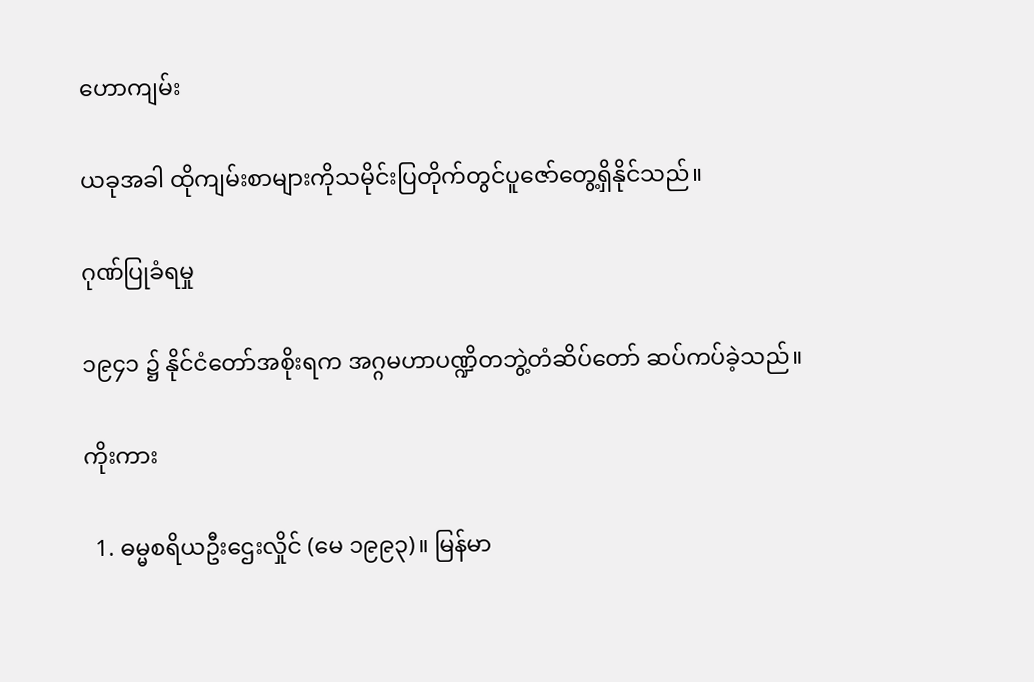ဟောကျမ်း

ယခုအခါ ထိုကျမ်းစာများကိုသမိုင်းပြတိုက်တွင်ပူဇော်တွေ့ရှိနိုင်သည်။

ဂုဏ်ပြုခံရမှု

၁၉၄၁ ၌ နိုင်ငံတော်အစိုးရက အဂ္ဂမဟာပဏ္ဍိတဘွဲ့တံဆိပ်တော် ဆပ်ကပ်ခဲ့သည်။

ကိုးကား

  1. ဓမ္မစရိယဦးဌေးလှိုင် (မေ ၁၉၉၃)။ မြန်မာ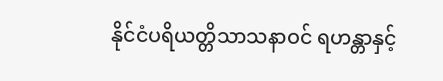နိုင်ငံပရိယတ္တိသာသနာဝင် ရဟန္တာနှင့်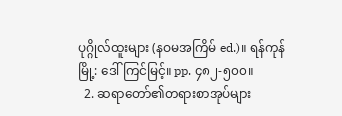ပုဂ္ဂိုလ်ထူးများ (နဝမအကြိမ် ed.)။ ရန်ကုန်မြို့: ဒေါ်ကြင်မြင့်။ pp. ၄၈၂-၅၀၀။
  2. ဆရာတော်၏တရားစာအုပ်များ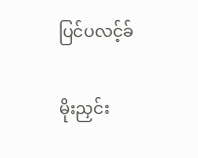ပြင်ပလင့်ခ်

မိုးညှင်း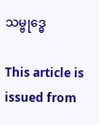သမ္ဗုဒ္ဓေ

This article is issued from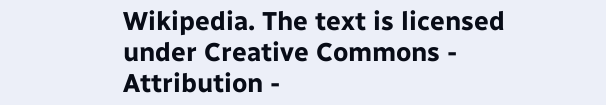Wikipedia. The text is licensed under Creative Commons - Attribution -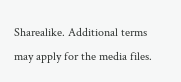Sharealike. Additional terms may apply for the media files.